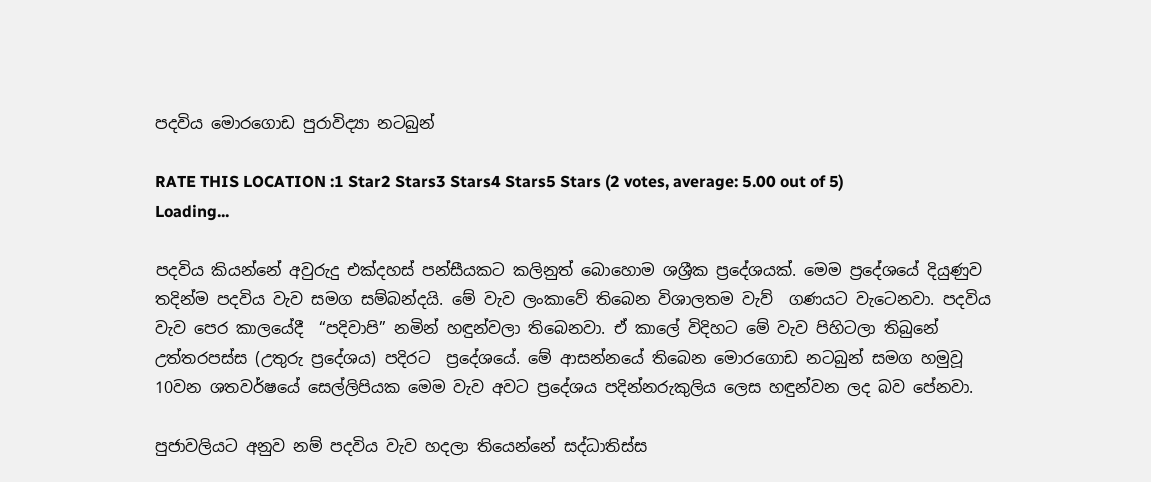පදවිය මොරගොඩ පුරාවිද්‍යා නටබුන්

RATE THIS LOCATION :1 Star2 Stars3 Stars4 Stars5 Stars (2 votes, average: 5.00 out of 5)
Loading...

පදවිය කියන්නේ අවුරුදු එක්දහස් පන්සීයකට කලිනුත් බොහොම ශශ්‍රීක ප්‍රදේශයක්. මෙම ප්‍රදේශයේ දියුණුව තදින්ම පදවිය වැව සමග සම්බන්දයි. මේ වැව ලංකාවේ තිබෙන විශාලතම වැව්  ගණයට වැටෙනවා. පදවිය වැව පෙර කාලයේදී  “පදිවාපි” නමින් හඳුන්වලා තිබෙනවා. ඒ කාලේ විදිහට මේ වැව පිහිටලා තිබුනේ උත්තරපස්ස (උතුරු ප්‍රදේශය) පදිරට  ප්‍රදේශයේ. මේ ආසන්නයේ තිබෙන මොරගොඩ නටබුන් සමග හමුවූ 10වන ශතවර්ෂයේ සෙල්ලිපියක මෙම වැව අවට ප්‍රදේශය පදින්නරුකුලිය ලෙස හඳුන්වන ලද බව පේනවා.

පුජාවලියට අනුව නම් පදවිය වැව හදලා තියෙන්නේ සද්ධාතිස්ස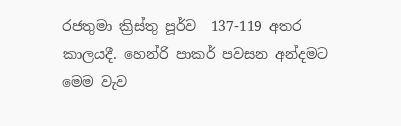රජතුමා ක්‍රිස්තු පූර්ව  137-119 අතර කාලයදී. හෙන්රි පාකර් පවසන අන්දමට මෙම වැව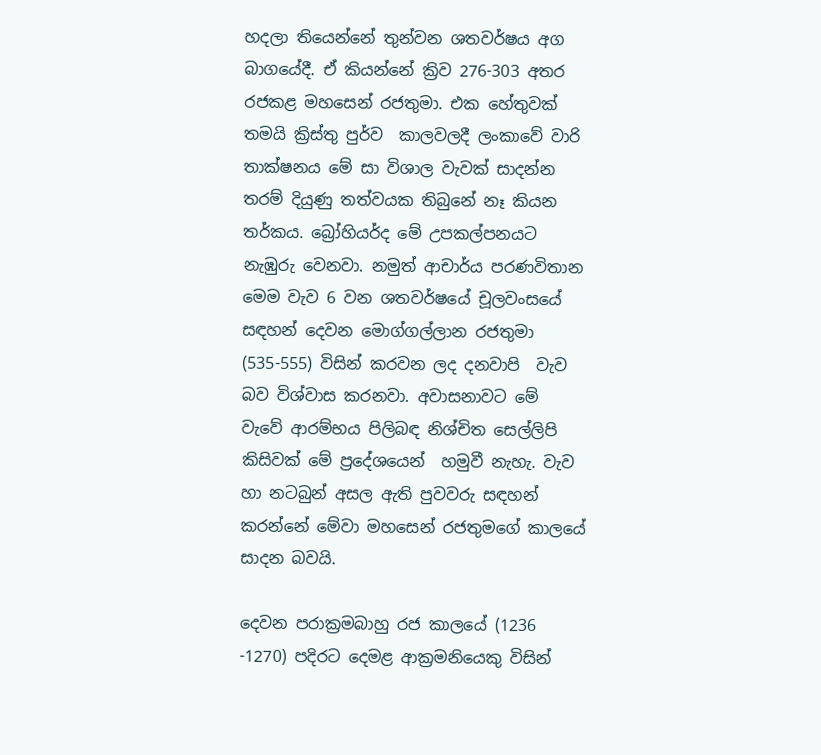හදලා තියෙන්නේ තුන්වන ශතවර්ෂය අග බාගයේදී. ඒ කියන්නේ ක්‍රිව 276-303 අතර රජකළ මහසෙන් රජතුමා. එක හේතුවක් තමයි ක්‍රිස්තු පුර්ව  කාලවලදී ලංකාවේ වාරි තාක්ෂනය මේ සා විශාල වැවක් සාදන්න තරම් දියුණු තත්වයක තිබුනේ නෑ කියන තර්කය. බ්‍රෝහියර්ද මේ උපකල්පනයට නැඹුරු වෙනවා. නමුත් ආචාර්ය පරණවිතාන මෙම වැව 6 වන ශතවර්ෂයේ චූලවංසයේ සඳහන් දෙවන මොග්ගල්ලාන රජතුමා (535-555) විසින් කරවන ලද දනවාපි  වැව බව විශ්වාස කරනවා. අවාසනාවට මේ වැවේ ආරම්භය පිලිබඳ නිශ්චිත සෙල්ලිපි කිසිවක් මේ ප්‍රදේශයෙන්  හමුවී නැහැ. වැව හා නටබුන් අසල ඇති පුවවරු සඳහන් කරන්නේ මේවා මහසෙන් රජතුමගේ කාලයේ සාදන බවයි.

දෙවන පරාක්‍රමබාහු රජ කාලයේ (1236 -1270) පදිරට දෙමළ ආක්‍රමනියෙකු විසින්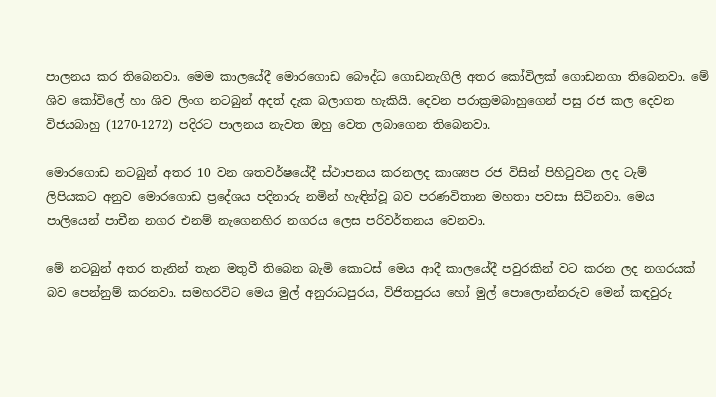පාලනය කර තිබෙනවා. මෙම කාලයේදී මොරගොඩ බෞද්ධ ගොඩනැගිලි අතර කෝවිලක් ගොඩනගා තිබෙනවා. මේ ශිව කෝවිලේ හා ශිව ලිංග නටබුන් අදත් දැක බලාගත හැකියි. දෙවන පරාක්‍රමබාහුගෙන් පසු රජ කල දෙවන විජයබාහු (1270-1272) පදිරට පාලනය නැවත ඔහු වෙත ලබාගෙන තිබෙනවා.

මොරගොඩ නටබුන් අතර 10 වන ශතවර්ෂයේදී ස්ථාපනය කරනලද කාශ්‍යප රජ විසින් පිහිටුවන ලද ටැම්  ලිපියකට අනුව මොරගොඩ ප්‍රදේශය පදිනාරු නමින් හැඳින්වූ බව පරණවිතාන මහතා පවසා සිටිනවා. මෙය පාලියෙන් පාචීන නගර එනම් නැගෙනහිර නගරය ලෙස පරිවර්තනය වෙනවා.

මේ නටබුන් අතර තැනින් තැන මතුවී තිබෙන බැමි කොටස් මෙය ආදී කාලයේදී පවුරකින් වට කරන ලද නගරයක් බව පෙන්නුම් කරනවා. සමහරවිට මෙය මුල් අනුරාධපුරය, විජිතපුරය හෝ මුල් පොලොන්නරුව මෙන් කඳවුරු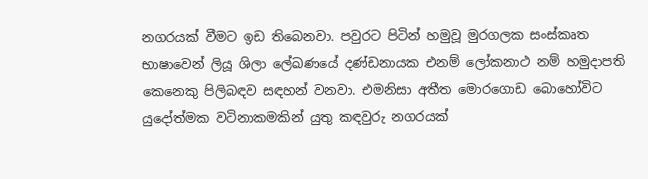නගරයක් වීමට ඉඩ තිබෙනවා. පවුරට පිටින් හමුවූ මුරගලක සංස්කෘත භාෂාවෙන් ලියූ ශිලා ලේඛණයේ දණ්ඩනායක එනම් ලෝකනාථ නම් හමුදාපති කෙනෙකු පිලිබඳව සඳහන් වනවා. එමනිසා අතීත මොරගොඩ බොහෝවිට යුදෝත්මක වටිනාකමකින් යුතු කඳවුරු නගරයක්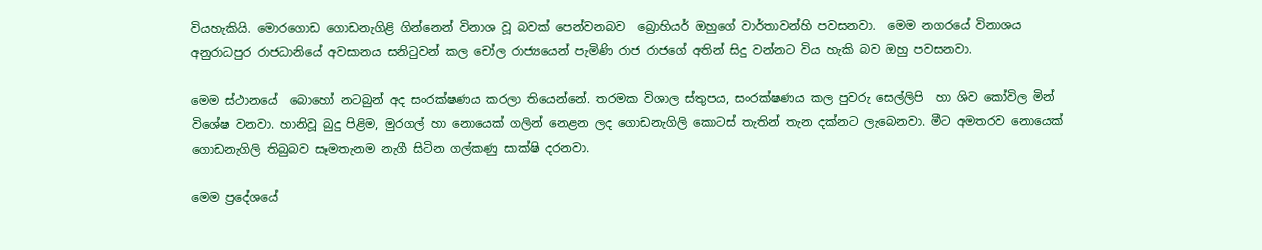වියහැකියි. මොරගොඩ ගොඩනැගිළි ගින්නෙන් විනාශ වූ බවක් පෙන්වනබව  බ්‍රොහියර් ඔහුගේ වාර්තාවන්හි පවසනවා.  මෙම නගරයේ විනාශය අනුරාධපුර රාජධානියේ අවසානය සනිටුවන් කල චෝල රාජ්‍යයෙන් පැමිණි රාජ රාජගේ අතින් සිදු වන්නට විය හැකි බව ඔහු පවසනවා.

මෙම ස්ථානයේ  බොහෝ නටබුන් අද සංරක්ෂණය කරලා තියෙන්නේ. තරමක විශාල ස්තුපය, සංරක්ෂණය කල පුවරු සෙල්ලිපි  හා ශිව කෝවිල මින් විශේෂ වනවා. හානිවූ බුදු පිළිම, මුරගල් හා නොයෙක් ගලින් නෙළන ලද ගොඩනැගිලි කොටස් තැතින් තැන දක්නට ලැබෙනවා. මීට අමතරව නොයෙක් ගොඩනැගිලි තිබුබව සෑමතැනම නැගී සිටින ගල්කණු සාක්ෂි දරනවා.

මෙම ප්‍රදේශයේ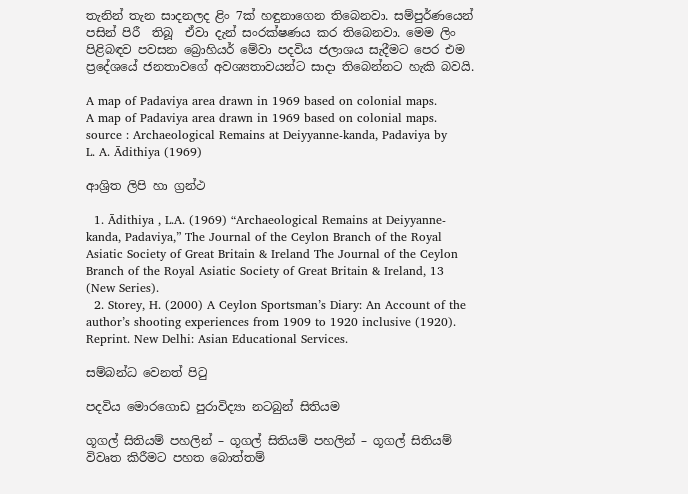තැනින් තැන සාදනලද ළිං 7ක් හඳුනාගෙන තිබෙනවා. සම්පුර්ණයෙන් පසින් පිරී  තිබූ  ඒවා දැන් සංරක්ෂණය කර තිබෙනවා. මෙම ලිං  පිළිබඳව පවසන බ්‍රොහියර් මේවා පදවිය ජලාශය සැදීමට පෙර එම ප්‍රදේශයේ ජනතාවගේ අවශ්‍යතාවයන්ට සාදා තිබෙන්නට හැකි බවයි.

A map of Padaviya area drawn in 1969 based on colonial maps.
A map of Padaviya area drawn in 1969 based on colonial maps.
source : Archaeological Remains at Deiyyanne-kanda, Padaviya by
L. A. Ādithiya (1969)

ආශ්‍රිත ලිපි හා ග්‍රන්ථ

  1. Ādithiya , L.A. (1969) “Archaeological Remains at Deiyyanne-kanda, Padaviya,” The Journal of the Ceylon Branch of the Royal Asiatic Society of Great Britain & Ireland The Journal of the Ceylon Branch of the Royal Asiatic Society of Great Britain & Ireland, 13 (New Series).
  2. Storey, H. (2000) A Ceylon Sportsman’s Diary: An Account of the author’s shooting experiences from 1909 to 1920 inclusive (1920). Reprint. New Delhi: Asian Educational Services.

සම්බන්ධ වෙනත් පිටු

පදවිය මොරගොඩ පුරාවිද්‍යා නටබුන් සිතියම

ගූගල් සිතියම් පහලින් – ගූගල් සිතියම් පහලින් – ගූගල් සිතියම් විවෘත කිරීමට පහත බොත්තම්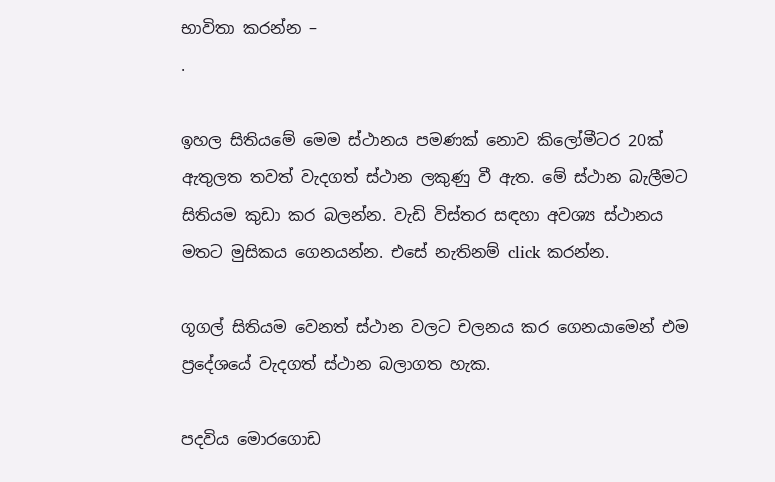භාවිතා කරන්න –
.

ඉහල සිතියමේ මෙම ස්ථානය පමණක් නොව කිලෝමීටර 20ක් ඇතුලත තවත් වැදගත් ස්ථාන ලකුණු වී ඇත. මේ ස්ථාන බැලීමට සිතියම කුඩා කර බලන්න. වැඩි විස්තර සඳහා අවශ්‍ය ස්ථානය මතට මුසිකය ගෙනයන්න. එසේ නැතිනම් click කරන්න.

ගූගල් සිතියම වෙනත් ස්ථාන වලට චලනය කර ගෙනයාමෙන් එම ප්‍රදේශයේ වැදගත් ස්ථාන බලාගත හැක.

පදවිය මොරගොඩ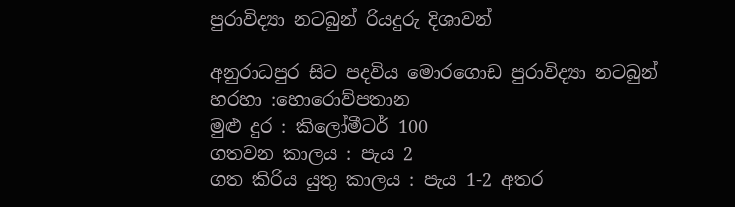පුරාවිද්‍යා නටබුන් රියදුරු දිශාවන්

අනුරාධපුර සිට පදවිය මොරගොඩ පුරාවිද්‍යා නටබුන්
හරහා :හොරොව්පතාන
මුළු දුර : කිලෝමීටර් 100
ගතවන කාලය : පැය 2
ගත කිරිය යුතු කාලය : පැය 1-2 අතර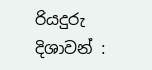රියදුරු දිශාවන් :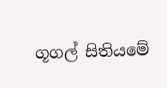ගූගල් සිතියමේ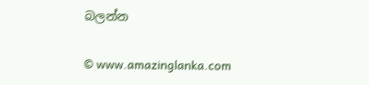බලන්න

© www.amazinglanka.com